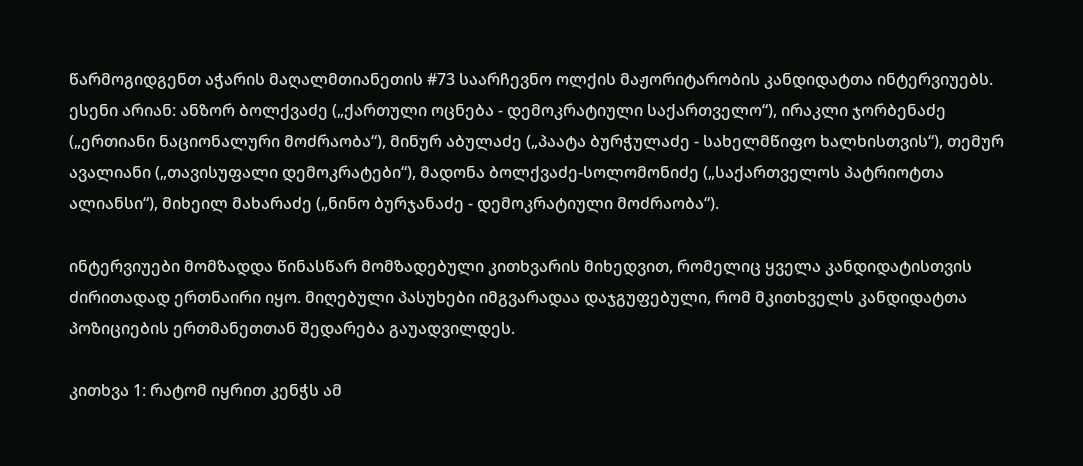წარმოგიდგენთ აჭარის მაღალმთიანეთის #73 საარჩევნო ოლქის მაჟორიტარობის კანდიდატთა ინტერვიუებს. ესენი არიან: ანზორ ბოლქვაძე („ქართული ოცნება - დემოკრატიული საქართველო“), ირაკლი ჯორბენაძე („ერთიანი ნაციონალური მოძრაობა“), მინურ აბულაძე („პაატა ბურჭულაძე - სახელმწიფო ხალხისთვის“), თემურ ავალიანი („თავისუფალი დემოკრატები“), მადონა ბოლქვაძე-სოლომონიძე („საქართველოს პატრიოტთა ალიანსი“), მიხეილ მახარაძე („ნინო ბურჯანაძე - დემოკრატიული მოძრაობა“).

ინტერვიუები მომზადდა წინასწარ მომზადებული კითხვარის მიხედვით, რომელიც ყველა კანდიდატისთვის ძირითადად ერთნაირი იყო. მიღებული პასუხები იმგვარადაა დაჯგუფებული, რომ მკითხველს კანდიდატთა პოზიციების ერთმანეთთან შედარება გაუადვილდეს.

კითხვა 1: რატომ იყრით კენჭს ამ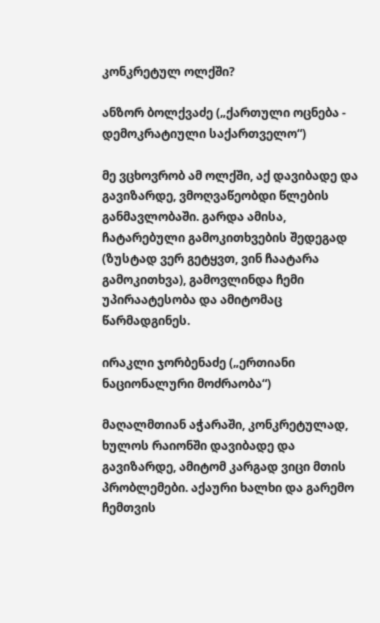კონკრეტულ ოლქში?

ანზორ ბოლქვაძე („ქართული ოცნება - დემოკრატიული საქართველო“)

მე ვცხოვრობ ამ ოლქში, აქ დავიბადე და გავიზარდე, ვმოღვაწეობდი წლების განმავლობაში. გარდა ამისა, ჩატარებული გამოკითხვების შედეგად (ზუსტად ვერ გეტყვთ, ვინ ჩაატარა გამოკითხვა), გამოვლინდა ჩემი უპირაატესობა და ამიტომაც წარმადგინეს.

ირაკლი ჯორბენაძე („ერთიანი ნაციონალური მოძრაობა“)

მაღალმთიან აჭარაში, კონკრეტულად, ხულოს რაიონში დავიბადე და გავიზარდე, ამიტომ კარგად ვიცი მთის პრობლემები. აქაური ხალხი და გარემო ჩემთვის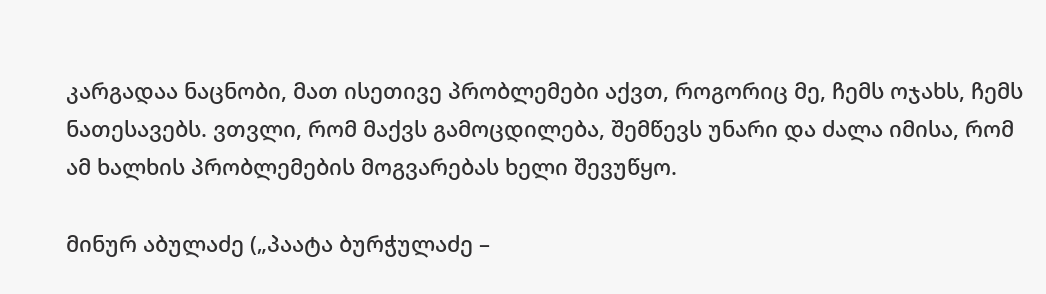კარგადაა ნაცნობი, მათ ისეთივე პრობლემები აქვთ, როგორიც მე, ჩემს ოჯახს, ჩემს ნათესავებს. ვთვლი, რომ მაქვს გამოცდილება, შემწევს უნარი და ძალა იმისა, რომ ამ ხალხის პრობლემების მოგვარებას ხელი შევუწყო.

მინურ აბულაძე („პაატა ბურჭულაძე –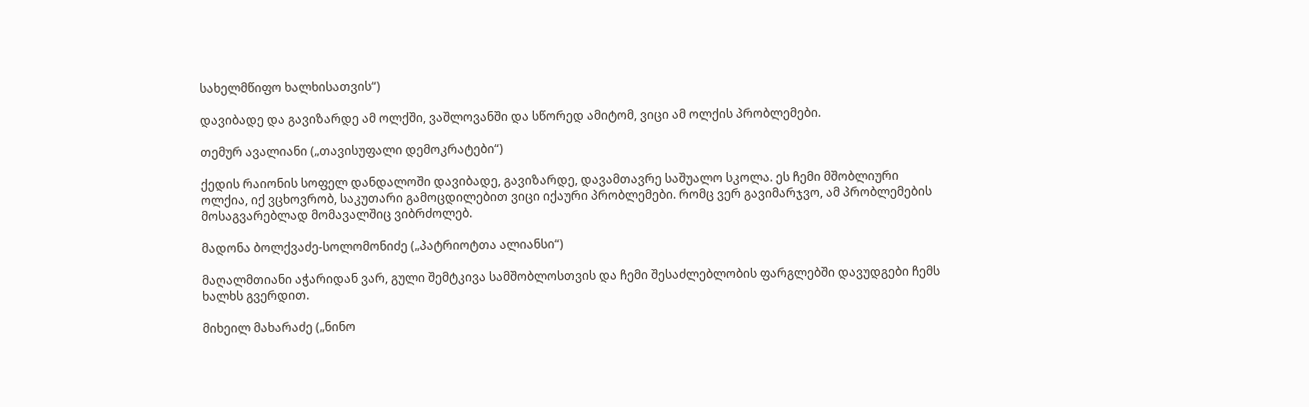სახელმწიფო ხალხისათვის“)

დავიბადე და გავიზარდე ამ ოლქში, ვაშლოვანში და სწორედ ამიტომ, ვიცი ამ ოლქის პრობლემები.

თემურ ავალიანი („თავისუფალი დემოკრატები“)

ქედის რაიონის სოფელ დანდალოში დავიბადე, გავიზარდე, დავამთავრე საშუალო სკოლა. ეს ჩემი მშობლიური ოლქია, იქ ვცხოვრობ, საკუთარი გამოცდილებით ვიცი იქაური პრობლემები. რომც ვერ გავიმარჯვო, ამ პრობლემების მოსაგვარებლად მომავალშიც ვიბრძოლებ.

მადონა ბოლქვაძე-სოლომონიძე („პატრიოტთა ალიანსი“)

მაღალმთიანი აჭარიდან ვარ, გული შემტკივა სამშობლოსთვის და ჩემი შესაძლებლობის ფარგლებში დავუდგები ჩემს ხალხს გვერდით.

მიხეილ მახარაძე („ნინო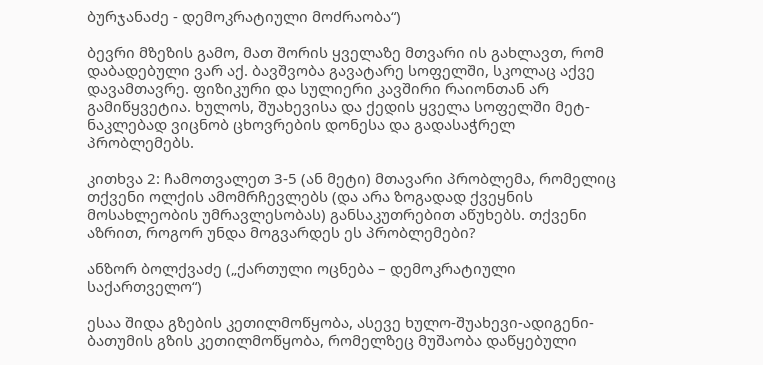ბურჯანაძე - დემოკრატიული მოძრაობა“)

ბევრი მზეზის გამო, მათ შორის ყველაზე მთვარი ის გახლავთ, რომ დაბადებული ვარ აქ. ბავშვობა გავატარე სოფელში, სკოლაც აქვე დავამთავრე. ფიზიკური და სულიერი კავშირი რაიონთან არ გამიწყვეტია. ხულოს, შუახევისა და ქედის ყველა სოფელში მეტ-ნაკლებად ვიცნობ ცხოვრების დონესა და გადასაჭრელ პრობლემებს.

კითხვა 2: ჩამოთვალეთ 3-5 (ან მეტი) მთავარი პრობლემა, რომელიც თქვენი ოლქის ამომრჩევლებს (და არა ზოგადად ქვეყნის მოსახლეობის უმრავლესობას) განსაკუთრებით აწუხებს. თქვენი აზრით, როგორ უნდა მოგვარდეს ეს პრობლემები?

ანზორ ბოლქვაძე („ქართული ოცნება – დემოკრატიული საქართველო“)

ესაა შიდა გზების კეთილმოწყობა, ასევე ხულო-შუახევი-ადიგენი-ბათუმის გზის კეთილმოწყობა, რომელზეც მუშაობა დაწყებული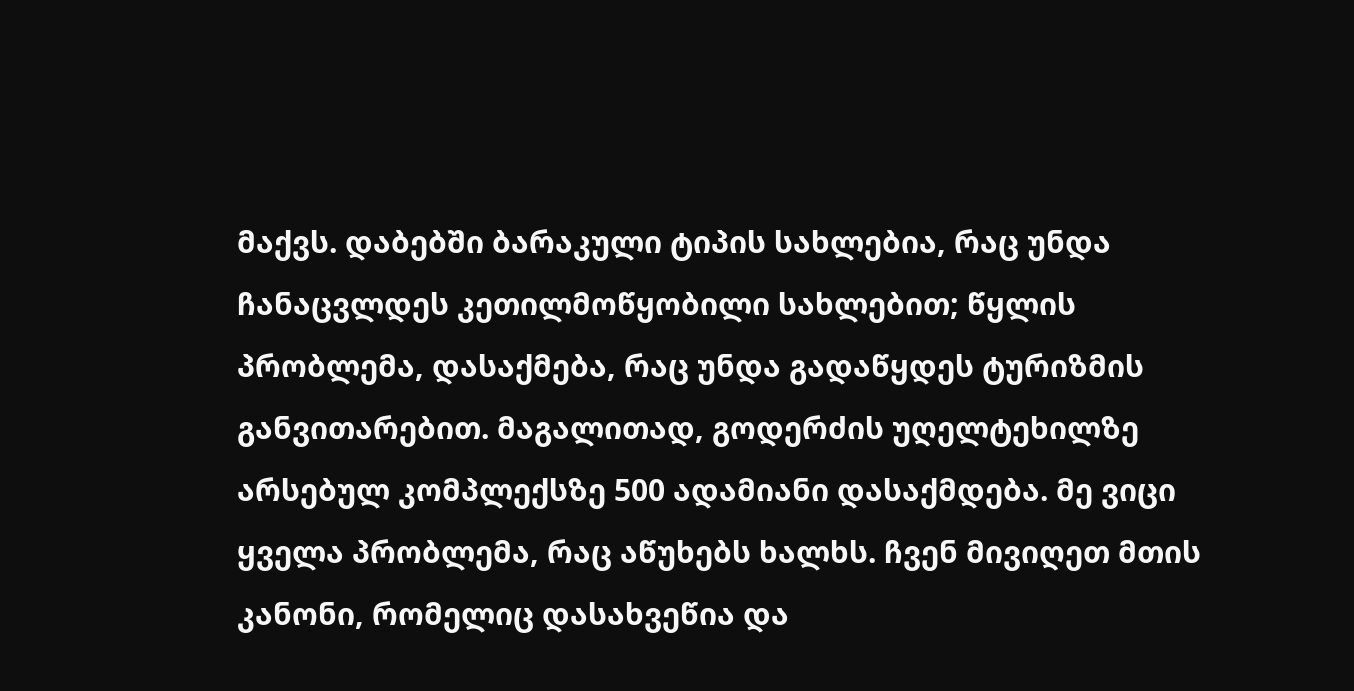მაქვს. დაბებში ბარაკული ტიპის სახლებია, რაც უნდა ჩანაცვლდეს კეთილმოწყობილი სახლებით; წყლის პრობლემა, დასაქმება, რაც უნდა გადაწყდეს ტურიზმის განვითარებით. მაგალითად, გოდერძის უღელტეხილზე არსებულ კომპლექსზე 500 ადამიანი დასაქმდება. მე ვიცი ყველა პრობლემა, რაც აწუხებს ხალხს. ჩვენ მივიღეთ მთის კანონი, რომელიც დასახვეწია და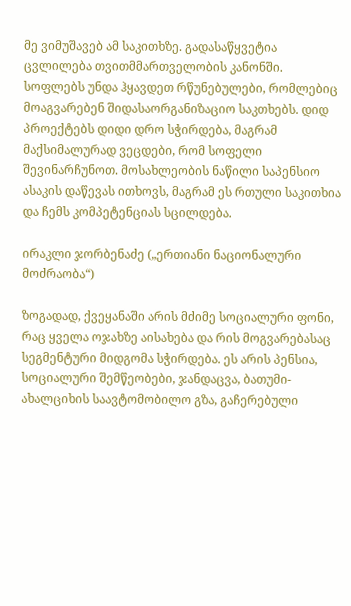მე ვიმუშავებ ამ საკითხზე. გადასაწყვეტია ცვლილება თვითმმართველობის კანონში. სოფლებს უნდა ჰყავდეთ რწუნებულები, რომლებიც მოაგვარებენ შიდასაორგანიზაციო საკთხებს. დიდ პროექტებს დიდი დრო სჭირდება, მაგრამ მაქსიმალურად ვეცდები, რომ სოფელი შევინარჩუნოთ. მოსახლეობის ნაწილი საპენსიო ასაკის დაწევას ითხოვს, მაგრამ ეს რთული საკითხია და ჩემს კომპეტენციას სცილდება.

ირაკლი ჯორბენაძე („ერთიანი ნაციონალური მოძრაობა“)

ზოგადად, ქვეყანაში არის მძიმე სოციალური ფონი, რაც ყველა ოჯახზე აისახება და რის მოგვარებასაც სეგმენტური მიდგომა სჭირდება. ეს არის პენსია, სოციალური შემწეობები, ჯანდაცვა, ბათუმი-ახალციხის საავტომობილო გზა, გაჩერებული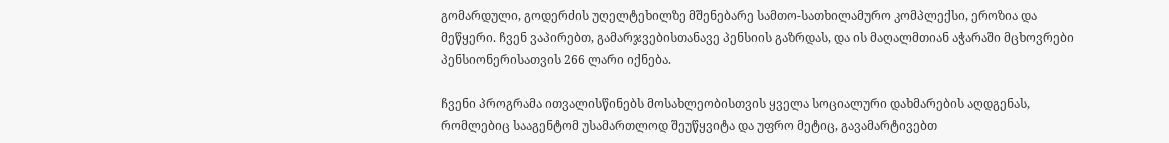გომარდული, გოდერძის უღელტეხილზე მშენებარე სამთო-სათხილამურო კომპლექსი, ეროზია და მეწყერი. ჩვენ ვაპირებთ, გამარჯვებისთანავე პენსიის გაზრდას, და ის მაღალმთიან აჭარაში მცხოვრები პენსიონერისათვის 266 ლარი იქნება.

ჩვენი პროგრამა ითვალისწინებს მოსახლეობისთვის ყველა სოციალური დახმარების აღდგენას, რომლებიც სააგენტომ უსამართლოდ შეუწყვიტა და უფრო მეტიც, გავამარტივებთ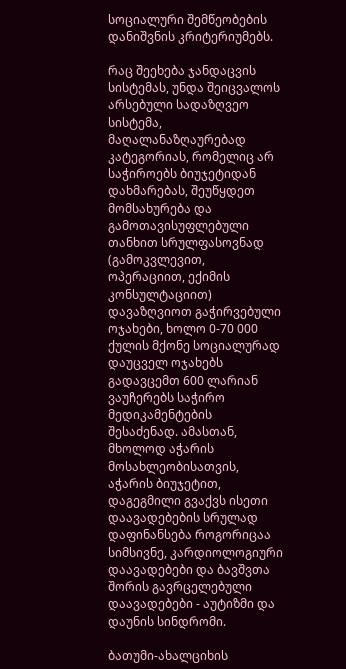სოციალური შემწეობების დანიშვნის კრიტერიუმებს.

რაც შეეხება ჯანდაცვის სისტემას, უნდა შეიცვალოს არსებული სადაზღვეო სისტემა, მაღალანაზღაურებად კატეგორიას, რომელიც არ საჭიროებს ბიუჯეტიდან დახმარებას, შეუწყდეთ მომსახურება და გამოთავისუფლებული თანხით სრულფასოვნად (გამოკვლევით, ოპერაციით, ექიმის კონსულტაციით) დავაზღვიოთ გაჭირვებული ოჯახები, ხოლო 0-70 000 ქულის მქონე სოციალურად დაუცველ ოჯახებს გადავცემთ 600 ლარიან ვაუჩერებს საჭირო მედიკამენტების შესაძენად. ამასთან, მხოლოდ აჭარის მოსახლეობისათვის, აჭარის ბიუჯეტით, დაგეგმილი გვაქვს ისეთი დაავადებების სრულად დაფინანსება როგორიცაა სიმსივნე, კარდიოლოგიური დაავადებები და ბავშვთა შორის გავრცელებული დაავადებები - აუტიზმი და დაუნის სინდრომი.

ბათუმი-ახალციხის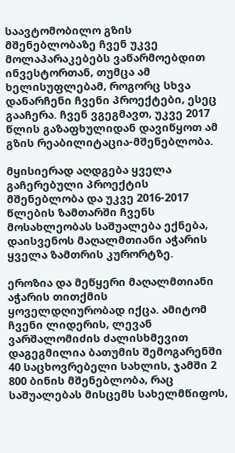საავტომობილო გზის მშენებლობაზე ჩვენ უკვე მოლაპარაკებებს ვაწარმოებდით ინვესტორთან, თუმცა ამ ხელისუფლებამ, როგორც სხვა დანარჩენი ჩვენი პროექტები, ესეც გააჩერა. ჩვენ ვგეგმავთ, უკვე 2017 წლის გაზაფხულიდან დავიწყოთ ამ გზის რეაბილიტაცია-მშენებლობა.

მყისიერად აღდგება ყველა გაჩერებული პროექტის მშენებლობა და უკვე 2016-2017 წლების ზამთარში ჩვენს მოსახლეობას საშუალება ექნება, დაისვენოს მაღალმთიანი აჭარის ყველა ზამთრის კურორტზე.

ეროზია და მეწყერი მაღალმთიანი აჭარის თითქმის ყოველდღიურობად იქცა. ამიტომ ჩვენი ლიდერის, ლევან ვარშალომიძის ძალისხმევით დაგეგმილია ბათუმის შემოგარენში 40 საცხოვრებელი სახლის, ჯამში 2 800 ბინის მშენებლობა, რაც საშუალებას მისცემს სახელმწიფოს,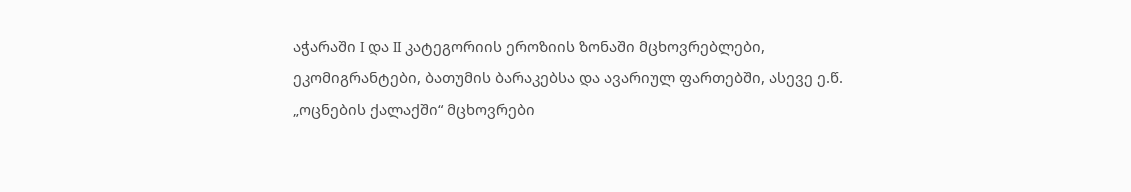აჭარაში I და II კატეგორიის ეროზიის ზონაში მცხოვრებლები, ეკომიგრანტები, ბათუმის ბარაკებსა და ავარიულ ფართებში, ასევე ე.წ. „ოცნების ქალაქში“ მცხოვრები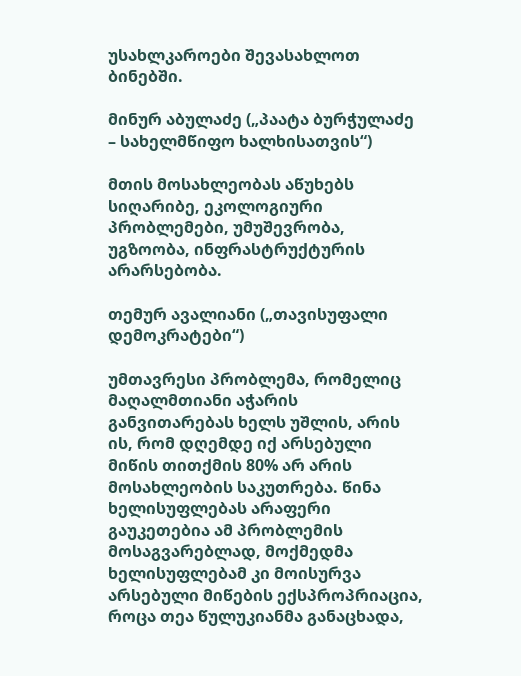უსახლკაროები შევასახლოთ ბინებში.

მინურ აბულაძე („პაატა ბურჭულაძე – სახელმწიფო ხალხისათვის“)

მთის მოსახლეობას აწუხებს სიღარიბე, ეკოლოგიური პრობლემები, უმუშევრობა, უგზოობა, ინფრასტრუქტურის არარსებობა.

თემურ ავალიანი („თავისუფალი დემოკრატები“)

უმთავრესი პრობლემა, რომელიც მაღალმთიანი აჭარის განვითარებას ხელს უშლის, არის ის, რომ დღემდე იქ არსებული მიწის თითქმის 80% არ არის მოსახლეობის საკუთრება. წინა ხელისუფლებას არაფერი გაუკეთებია ამ პრობლემის მოსაგვარებლად, მოქმედმა ხელისუფლებამ კი მოისურვა არსებული მიწების ექსპროპრიაცია, როცა თეა წულუკიანმა განაცხადა,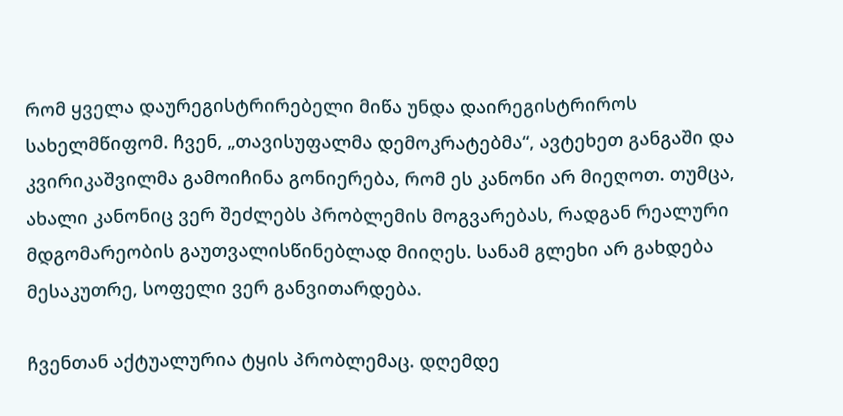რომ ყველა დაურეგისტრირებელი მიწა უნდა დაირეგისტრიროს სახელმწიფომ. ჩვენ, „თავისუფალმა დემოკრატებმა“, ავტეხეთ განგაში და კვირიკაშვილმა გამოიჩინა გონიერება, რომ ეს კანონი არ მიეღოთ. თუმცა, ახალი კანონიც ვერ შეძლებს პრობლემის მოგვარებას, რადგან რეალური მდგომარეობის გაუთვალისწინებლად მიიღეს. სანამ გლეხი არ გახდება მესაკუთრე, სოფელი ვერ განვითარდება.

ჩვენთან აქტუალურია ტყის პრობლემაც. დღემდე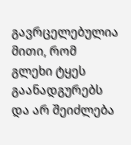გავრცელებულია მითი, რომ გლეხი ტყეს გაანადგურებს და არ შეიძლება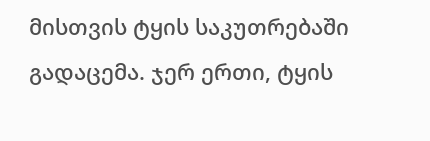მისთვის ტყის საკუთრებაში გადაცემა. ჯერ ერთი, ტყის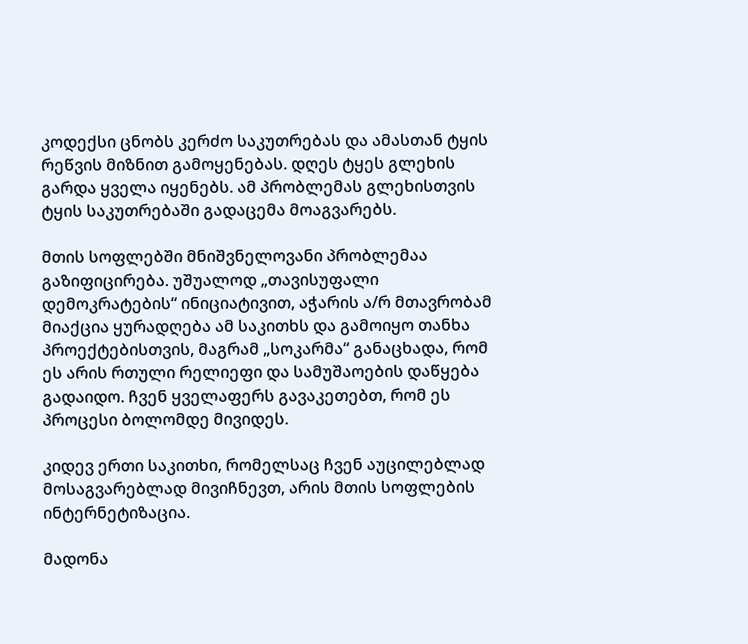კოდექსი ცნობს კერძო საკუთრებას და ამასთან ტყის რეწვის მიზნით გამოყენებას. დღეს ტყეს გლეხის გარდა ყველა იყენებს. ამ პრობლემას გლეხისთვის ტყის საკუთრებაში გადაცემა მოაგვარებს.

მთის სოფლებში მნიშვნელოვანი პრობლემაა გაზიფიცირება. უშუალოდ „თავისუფალი დემოკრატების“ ინიციატივით, აჭარის ა/რ მთავრობამ მიაქცია ყურადღება ამ საკითხს და გამოიყო თანხა პროექტებისთვის, მაგრამ „სოკარმა“ განაცხადა, რომ ეს არის რთული რელიეფი და სამუშაოების დაწყება გადაიდო. ჩვენ ყველაფერს გავაკეთებთ, რომ ეს პროცესი ბოლომდე მივიდეს.

კიდევ ერთი საკითხი, რომელსაც ჩვენ აუცილებლად მოსაგვარებლად მივიჩნევთ, არის მთის სოფლების ინტერნეტიზაცია.

მადონა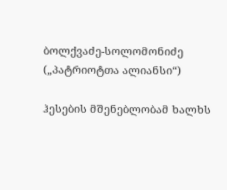ბოლქვაძე-სოლომონიძე („პატრიოტთა ალიანსი“)

ჰესების მშენებლობამ ხალხს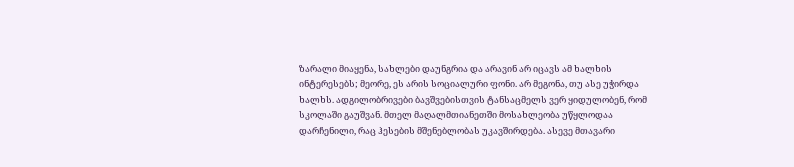ზარალი მიაყენა, სახლები დაუნგრია და არავინ არ იცავს ამ ხალხის ინტერესებს; მეორე, ეს არის სოციალური ფონი. არ მეგონა, თუ ასე უჭირდა ხალხს. ადგილობრივები ბავშვებისთვის ტანსაცმელს ვერ ყიდულობენ, რომ სკოლაში გაუშვან. მთელ მაღალმთიანეთში მოსახლეობა უწყლოდაა დარჩენილი, რაც ჰესების მშენებლობას უკავშირდება. ასევე მთავარი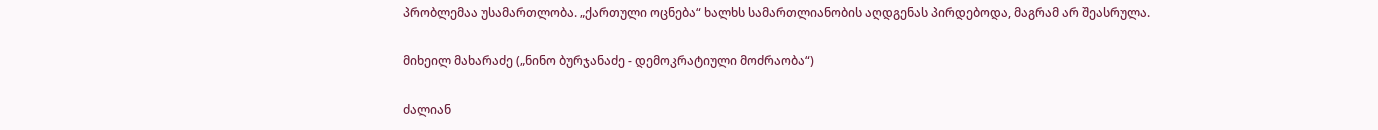პრობლემაა უსამართლობა. „ქართული ოცნება“ ხალხს სამართლიანობის აღდგენას პირდებოდა, მაგრამ არ შეასრულა.

მიხეილ მახარაძე („ნინო ბურჯანაძე - დემოკრატიული მოძრაობა“)

ძალიან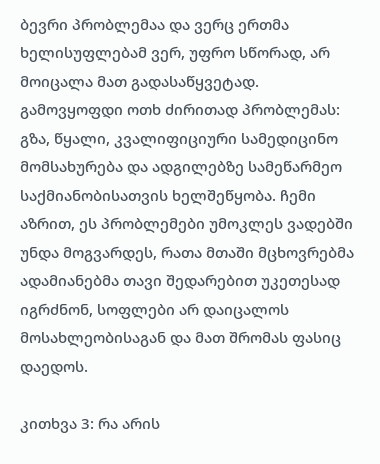ბევრი პრობლემაა და ვერც ერთმა ხელისუფლებამ ვერ, უფრო სწორად, არ მოიცალა მათ გადასაწყვეტად. გამოვყოფდი ოთხ ძირითად პრობლემას: გზა, წყალი, კვალიფიციური სამედიცინო მომსახურება და ადგილებზე სამეწარმეო საქმიანობისათვის ხელშეწყობა. ჩემი აზრით, ეს პრობლემები უმოკლეს ვადებში უნდა მოგვარდეს, რათა მთაში მცხოვრებმა ადამიანებმა თავი შედარებით უკეთესად იგრძნონ, სოფლები არ დაიცალოს მოსახლეობისაგან და მათ შრომას ფასიც დაედოს.

კითხვა 3: რა არის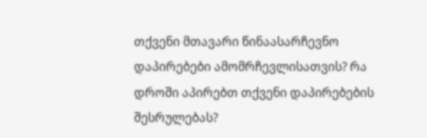თქვენი მთავარი წინაასარჩევნო დაპირებები ამომრჩევლისათვის? რა დროში აპირებთ თქვენი დაპირებების შესრულებას?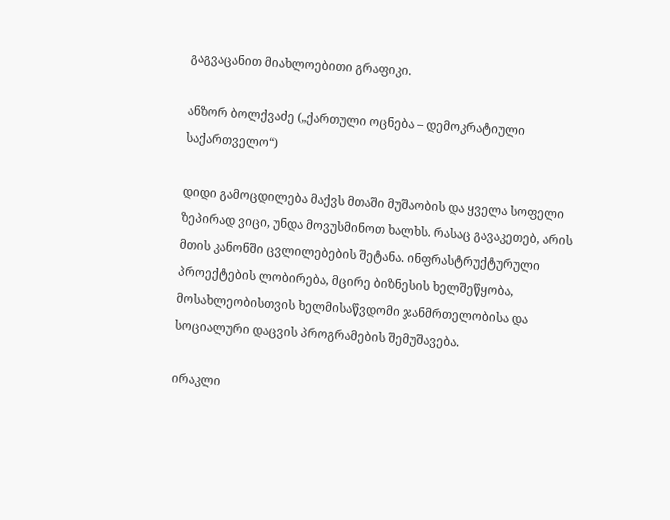გაგვაცანით მიახლოებითი გრაფიკი.

ანზორ ბოლქვაძე („ქართული ოცნება – დემოკრატიული საქართველო“)

დიდი გამოცდილება მაქვს მთაში მუშაობის და ყველა სოფელი ზეპირად ვიცი, უნდა მოვუსმინოთ ხალხს. რასაც გავაკეთებ, არის მთის კანონში ცვლილებების შეტანა. ინფრასტრუქტურული პროექტების ლობირება, მცირე ბიზნესის ხელშეწყობა, მოსახლეობისთვის ხელმისაწვდომი ჯანმრთელობისა და სოციალური დაცვის პროგრამების შემუშავება.

ირაკლი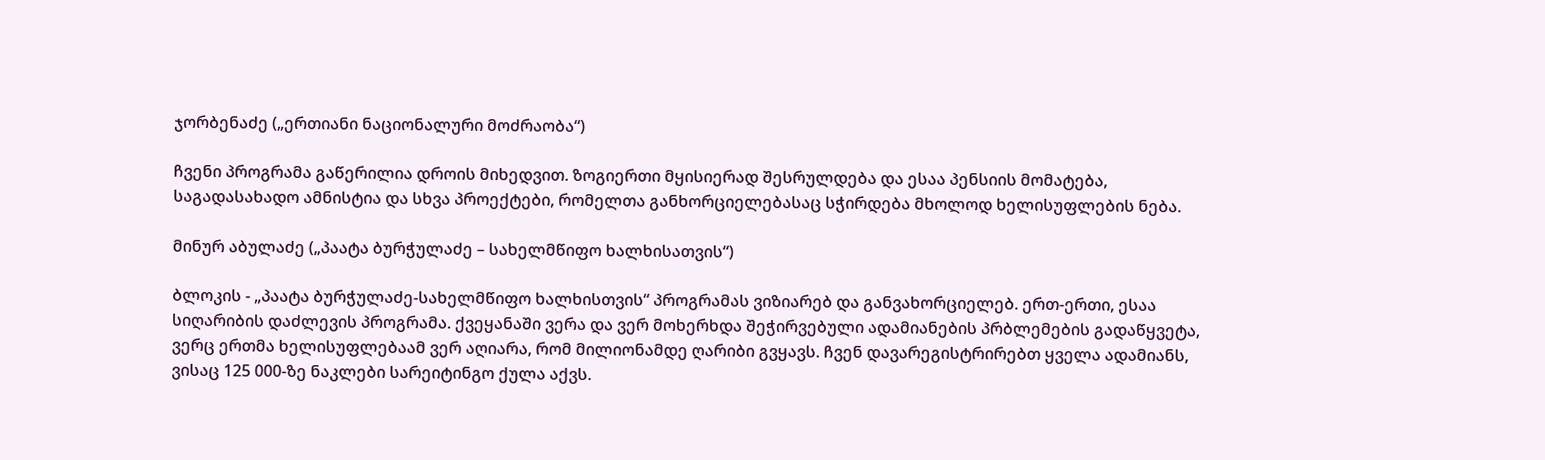ჯორბენაძე („ერთიანი ნაციონალური მოძრაობა“)

ჩვენი პროგრამა გაწერილია დროის მიხედვით. ზოგიერთი მყისიერად შესრულდება და ესაა პენსიის მომატება, საგადასახადო ამნისტია და სხვა პროექტები, რომელთა განხორციელებასაც სჭირდება მხოლოდ ხელისუფლების ნება.

მინურ აბულაძე („პაატა ბურჭულაძე – სახელმწიფო ხალხისათვის“)

ბლოკის - „პაატა ბურჭულაძე-სახელმწიფო ხალხისთვის“ პროგრამას ვიზიარებ და განვახორციელებ. ერთ-ერთი, ესაა სიღარიბის დაძლევის პროგრამა. ქვეყანაში ვერა და ვერ მოხერხდა შეჭირვებული ადამიანების პრბლემების გადაწყვეტა, ვერც ერთმა ხელისუფლებაამ ვერ აღიარა, რომ მილიონამდე ღარიბი გვყავს. ჩვენ დავარეგისტრირებთ ყველა ადამიანს, ვისაც 125 000-ზე ნაკლები სარეიტინგო ქულა აქვს.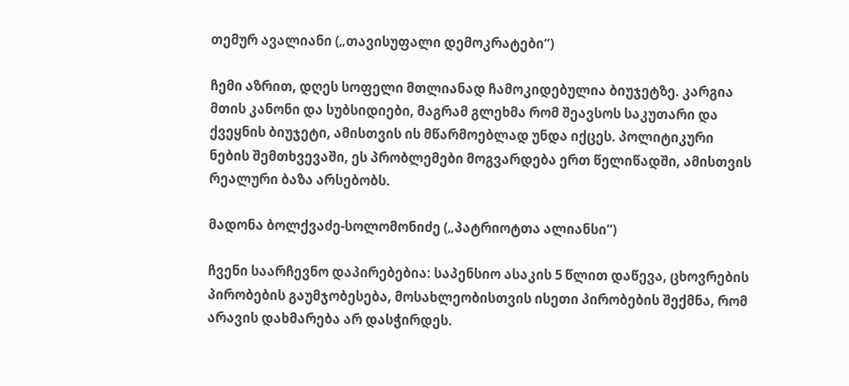თემურ ავალიანი („თავისუფალი დემოკრატები“)

ჩემი აზრით, დღეს სოფელი მთლიანად ჩამოკიდებულია ბიუჯეტზე. კარგია მთის კანონი და სუბსიდიები, მაგრამ გლეხმა რომ შეავსოს საკუთარი და ქვეყნის ბიუჯეტი, ამისთვის ის მწარმოებლად უნდა იქცეს. პოლიტიკური ნების შემთხვევაში, ეს პრობლემები მოგვარდება ერთ წელიწადში, ამისთვის რეალური ბაზა არსებობს.

მადონა ბოლქვაძე-სოლომონიძე („პატრიოტთა ალიანსი“)

ჩვენი საარჩევნო დაპირებებია: საპენსიო ასაკის 5 წლით დაწევა, ცხოვრების პირობების გაუმჯობესება, მოსახლეობისთვის ისეთი პირობების შექმნა, რომ არავის დახმარება არ დასჭირდეს.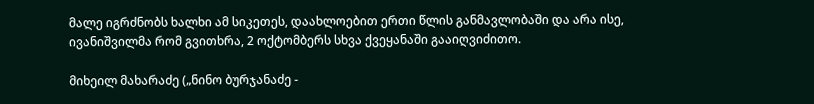მალე იგრძნობს ხალხი ამ სიკეთეს, დაახლოებით ერთი წლის განმავლობაში და არა ისე, ივანიშვილმა რომ გვითხრა, 2 ოქტომბერს სხვა ქვეყანაში გააიღვიძითო.

მიხეილ მახარაძე („ნინო ბურჯანაძე -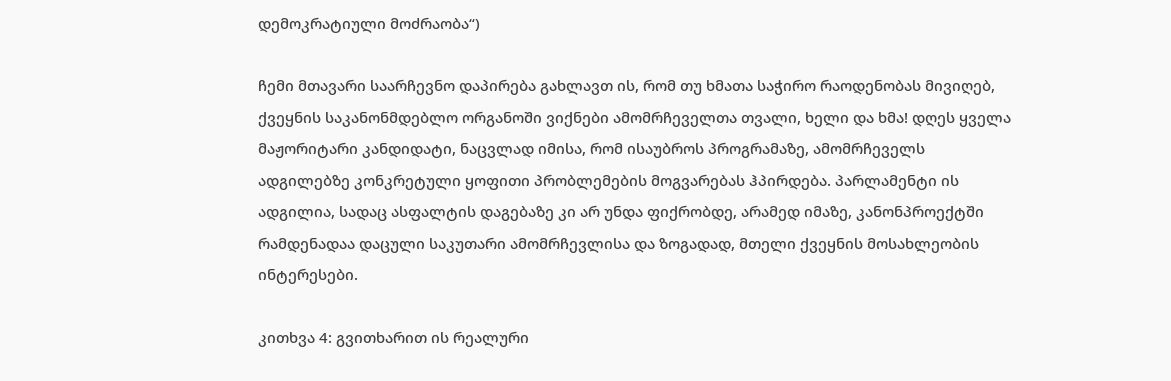დემოკრატიული მოძრაობა“)

ჩემი მთავარი საარჩევნო დაპირება გახლავთ ის, რომ თუ ხმათა საჭირო რაოდენობას მივიღებ, ქვეყნის საკანონმდებლო ორგანოში ვიქნები ამომრჩეველთა თვალი, ხელი და ხმა! დღეს ყველა მაჟორიტარი კანდიდატი, ნაცვლად იმისა, რომ ისაუბროს პროგრამაზე, ამომრჩეველს ადგილებზე კონკრეტული ყოფითი პრობლემების მოგვარებას ჰპირდება. პარლამენტი ის ადგილია, სადაც ასფალტის დაგებაზე კი არ უნდა ფიქრობდე, არამედ იმაზე, კანონპროექტში რამდენადაა დაცული საკუთარი ამომრჩევლისა და ზოგადად, მთელი ქვეყნის მოსახლეობის ინტერესები.

კითხვა 4: გვითხარით ის რეალური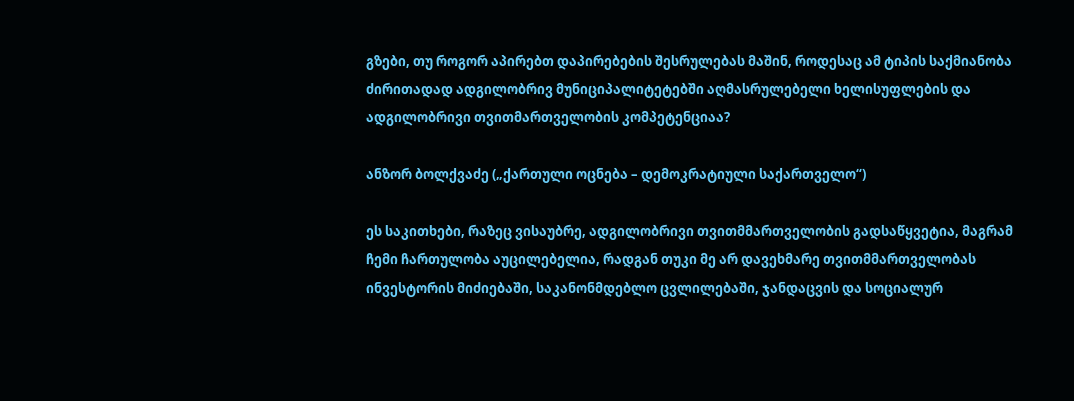გზები, თუ როგორ აპირებთ დაპირებების შესრულებას მაშინ, როდესაც ამ ტიპის საქმიანობა ძირითადად ადგილობრივ მუნიციპალიტეტებში აღმასრულებელი ხელისუფლების და ადგილობრივი თვითმართველობის კომპეტენციაა?

ანზორ ბოლქვაძე („ქართული ოცნება – დემოკრატიული საქართველო“)

ეს საკითხები, რაზეც ვისაუბრე, ადგილობრივი თვითმმართველობის გადსაწყვეტია, მაგრამ ჩემი ჩართულობა აუცილებელია, რადგან თუკი მე არ დავეხმარე თვითმმართველობას ინვესტორის მიძიებაში, საკანონმდებლო ცვლილებაში, ჯანდაცვის და სოციალურ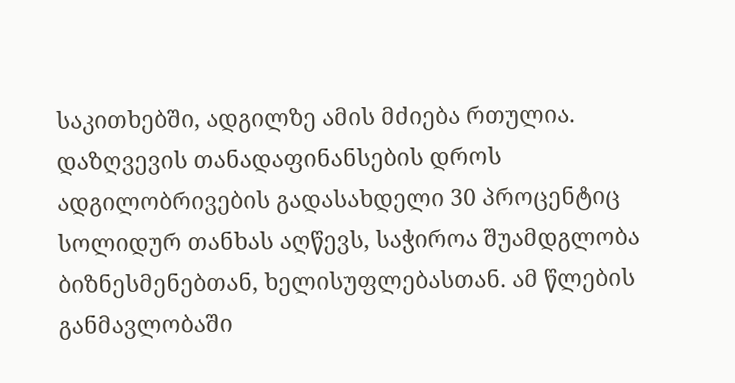საკითხებში, ადგილზე ამის მძიება რთულია. დაზღვევის თანადაფინანსების დროს ადგილობრივების გადასახდელი 30 პროცენტიც სოლიდურ თანხას აღწევს, საჭიროა შუამდგლობა ბიზნესმენებთან, ხელისუფლებასთან. ამ წლების განმავლობაში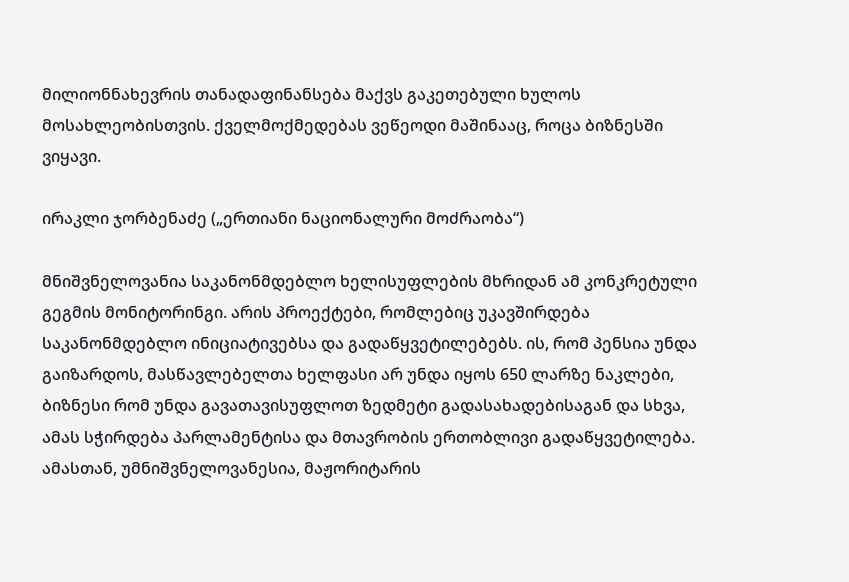მილიონნახევრის თანადაფინანსება მაქვს გაკეთებული ხულოს მოსახლეობისთვის. ქველმოქმედებას ვეწეოდი მაშინააც, როცა ბიზნესში ვიყავი.

ირაკლი ჯორბენაძე („ერთიანი ნაციონალური მოძრაობა“)

მნიშვნელოვანია საკანონმდებლო ხელისუფლების მხრიდან ამ კონკრეტული გეგმის მონიტორინგი. არის პროექტები, რომლებიც უკავშირდება საკანონმდებლო ინიციატივებსა და გადაწყვეტილებებს. ის, რომ პენსია უნდა გაიზარდოს, მასწავლებელთა ხელფასი არ უნდა იყოს 650 ლარზე ნაკლები, ბიზნესი რომ უნდა გავათავისუფლოთ ზედმეტი გადასახადებისაგან და სხვა, ამას სჭირდება პარლამენტისა და მთავრობის ერთობლივი გადაწყვეტილება. ამასთან, უმნიშვნელოვანესია, მაჟორიტარის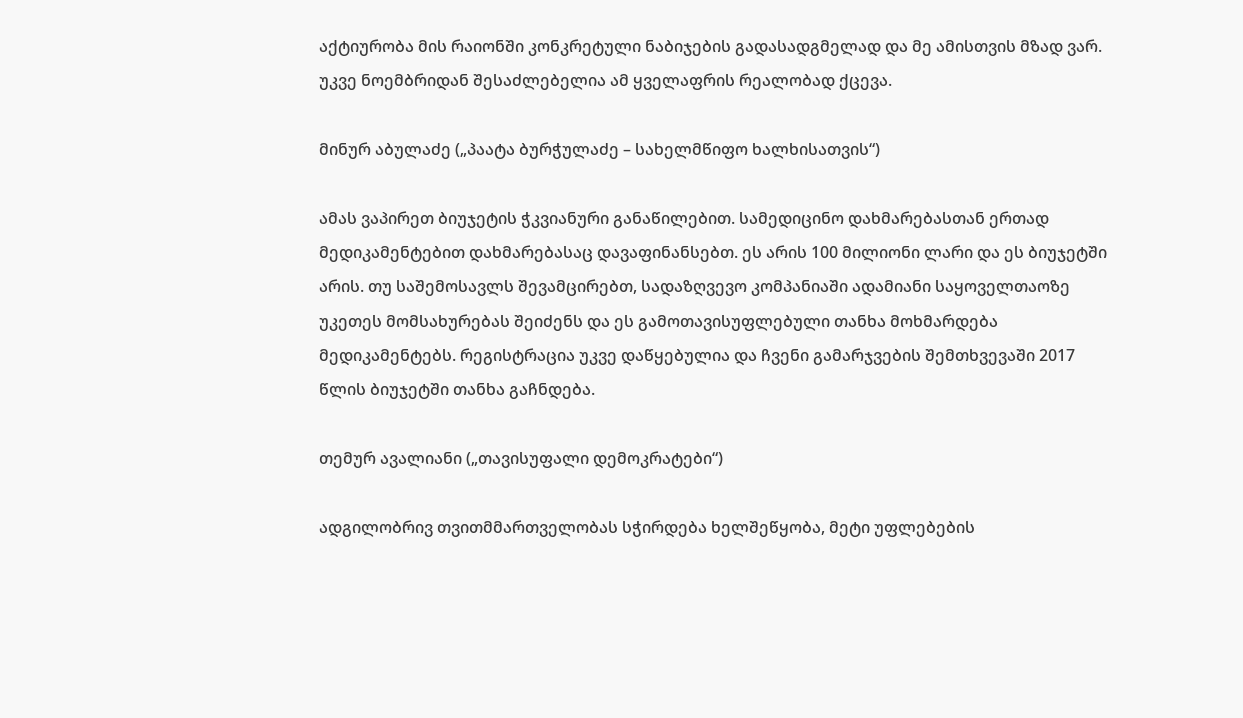აქტიურობა მის რაიონში კონკრეტული ნაბიჯების გადასადგმელად და მე ამისთვის მზად ვარ. უკვე ნოემბრიდან შესაძლებელია ამ ყველაფრის რეალობად ქცევა.

მინურ აბულაძე („პაატა ბურჭულაძე – სახელმწიფო ხალხისათვის“)

ამას ვაპირეთ ბიუჯეტის ჭკვიანური განაწილებით. სამედიცინო დახმარებასთან ერთად მედიკამენტებით დახმარებასაც დავაფინანსებთ. ეს არის 100 მილიონი ლარი და ეს ბიუჯეტში არის. თუ საშემოსავლს შევამცირებთ, სადაზღვევო კომპანიაში ადამიანი საყოველთაოზე უკეთეს მომსახურებას შეიძენს და ეს გამოთავისუფლებული თანხა მოხმარდება მედიკამენტებს. რეგისტრაცია უკვე დაწყებულია და ჩვენი გამარჯვების შემთხვევაში 2017 წლის ბიუჯეტში თანხა გაჩნდება.

თემურ ავალიანი („თავისუფალი დემოკრატები“)

ადგილობრივ თვითმმართველობას სჭირდება ხელშეწყობა, მეტი უფლებების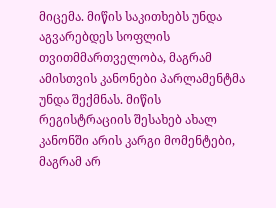მიცემა. მიწის საკითხებს უნდა აგვარებდეს სოფლის თვითმმართველობა, მაგრამ ამისთვის კანონები პარლამენტმა უნდა შექმნას. მიწის რეგისტრაციის შესახებ ახალ კანონში არის კარგი მომენტები, მაგრამ არ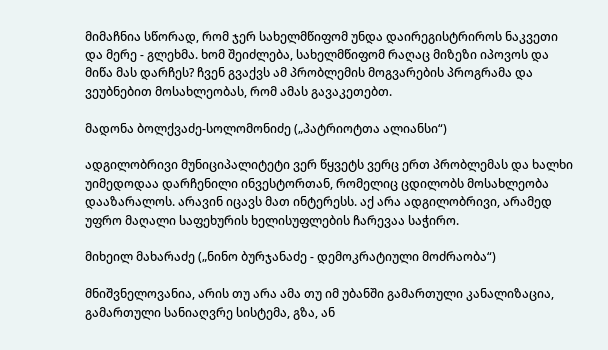მიმაჩნია სწორად, რომ ჯერ სახელმწიფომ უნდა დაირეგისტრიროს ნაკვეთი და მერე - გლეხმა. ხომ შეიძლება, სახელმწიფომ რაღაც მიზეზი იპოვოს და მიწა მას დარჩეს? ჩვენ გვაქვს ამ პრობლემის მოგვარების პროგრამა და ვეუბნებით მოსახლეობას, რომ ამას გავაკეთებთ.

მადონა ბოლქვაძე-სოლომონიძე („პატრიოტთა ალიანსი“)

ადგილობრივი მუნიციპალიტეტი ვერ წყვეტს ვერც ერთ პრობლემას და ხალხი უიმედოდაა დარჩენილი ინვესტორთან, რომელიც ცდილობს მოსახლეობა დააზარალოს. არავინ იცავს მათ ინტერესს. აქ არა ადგილობრივი, არამედ უფრო მაღალი საფეხურის ხელისუფლების ჩარევაა საჭირო.

მიხეილ მახარაძე („ნინო ბურჯანაძე - დემოკრატიული მოძრაობა“)

მნიშვნელოვანია, არის თუ არა ამა თუ იმ უბანში გამართული კანალიზაცია, გამართული სანიაღვრე სისტემა, გზა, ან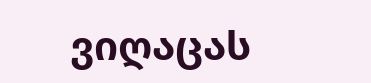ვიღაცას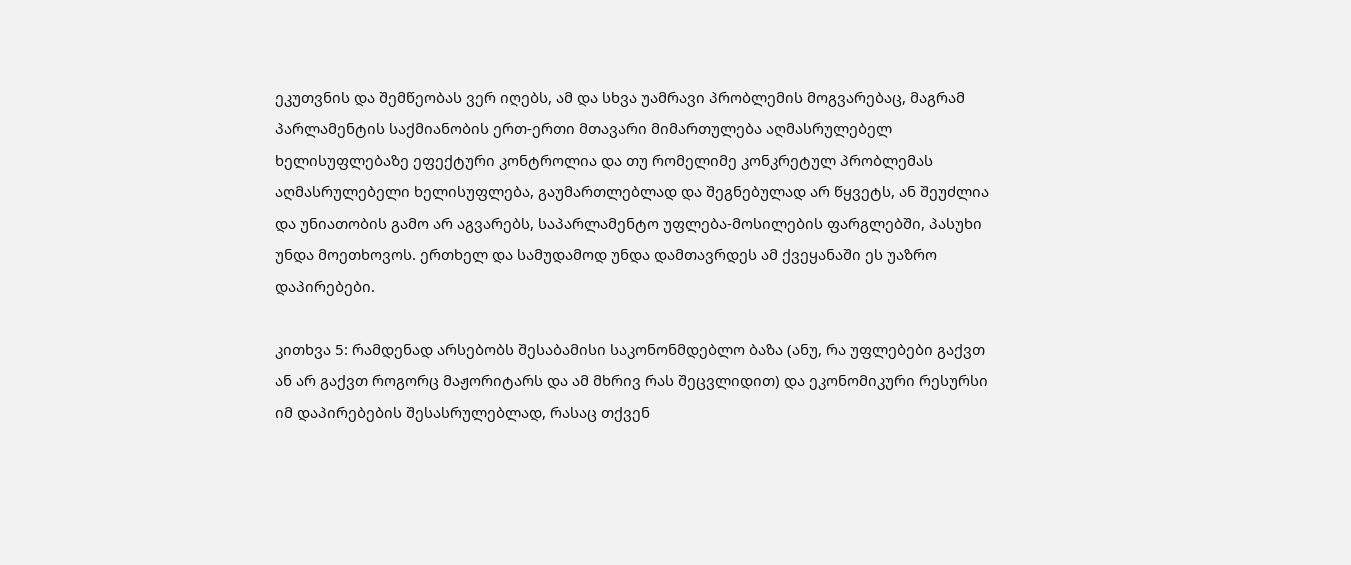ეკუთვნის და შემწეობას ვერ იღებს, ამ და სხვა უამრავი პრობლემის მოგვარებაც, მაგრამ პარლამენტის საქმიანობის ერთ-ერთი მთავარი მიმართულება აღმასრულებელ ხელისუფლებაზე ეფექტური კონტროლია და თუ რომელიმე კონკრეტულ პრობლემას აღმასრულებელი ხელისუფლება, გაუმართლებლად და შეგნებულად არ წყვეტს, ან შეუძლია და უნიათობის გამო არ აგვარებს, საპარლამენტო უფლება-მოსილების ფარგლებში, პასუხი უნდა მოეთხოვოს. ერთხელ და სამუდამოდ უნდა დამთავრდეს ამ ქვეყანაში ეს უაზრო დაპირებები.

კითხვა 5: რამდენად არსებობს შესაბამისი საკონონმდებლო ბაზა (ანუ, რა უფლებები გაქვთ ან არ გაქვთ როგორც მაჟორიტარს და ამ მხრივ რას შეცვლიდით) და ეკონომიკური რესურსი იმ დაპირებების შესასრულებლად, რასაც თქვენ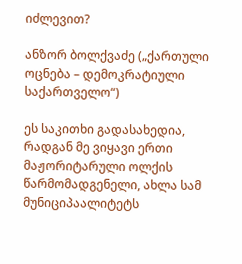იძლევით?

ანზორ ბოლქვაძე („ქართული ოცნება – დემოკრატიული საქართველო“)

ეს საკითხი გადასახედია, რადგან მე ვიყავი ერთი მაჟორიტარული ოლქის წარმომადგენელი, ახლა სამ მუნიციპაალიტეტს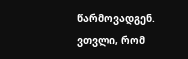წარმოვადგენ. ვთვლი, რომ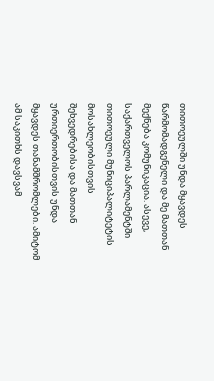თითოეულში უნდა მყავდეს წარმომადგენელი და მე მათთან მექნება კომუნიკაცია. ასევე, საქართველოს პარლამენტში თითოეული მუნიციპალიტეტის მოსახლეობისთვის შეხვედრებისა და მათთან ურთიერთობისთვის უნდა მყავდეს თანამშრომლები. ამიტომ ამ საკითხს დავსვამ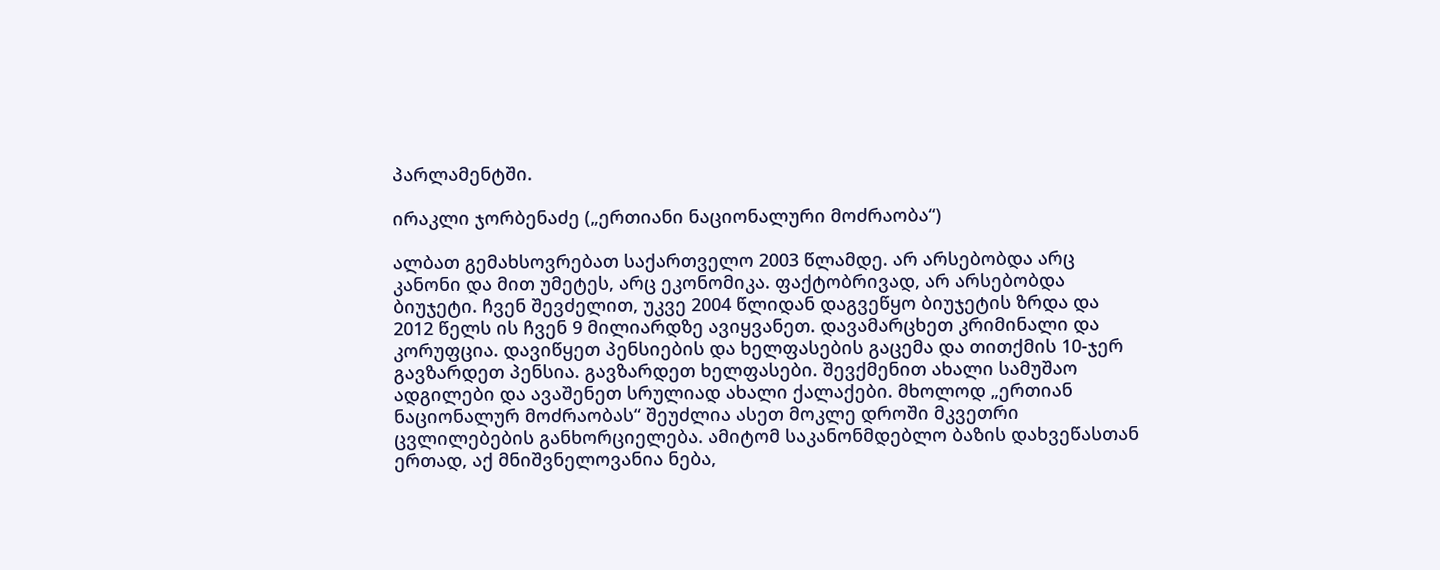პარლამენტში.

ირაკლი ჯორბენაძე („ერთიანი ნაციონალური მოძრაობა“)

ალბათ გემახსოვრებათ საქართველო 2003 წლამდე. არ არსებობდა არც კანონი და მით უმეტეს, არც ეკონომიკა. ფაქტობრივად, არ არსებობდა ბიუჯეტი. ჩვენ შევძელით, უკვე 2004 წლიდან დაგვეწყო ბიუჯეტის ზრდა და 2012 წელს ის ჩვენ 9 მილიარდზე ავიყვანეთ. დავამარცხეთ კრიმინალი და კორუფცია. დავიწყეთ პენსიების და ხელფასების გაცემა და თითქმის 10-ჯერ გავზარდეთ პენსია. გავზარდეთ ხელფასები. შევქმენით ახალი სამუშაო ადგილები და ავაშენეთ სრულიად ახალი ქალაქები. მხოლოდ „ერთიან ნაციონალურ მოძრაობას“ შეუძლია ასეთ მოკლე დროში მკვეთრი ცვლილებების განხორციელება. ამიტომ საკანონმდებლო ბაზის დახვეწასთან ერთად, აქ მნიშვნელოვანია ნება,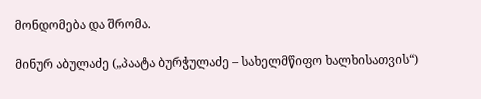მონდომება და შრომა.

მინურ აბულაძე („პაატა ბურჭულაძე – სახელმწიფო ხალხისათვის“)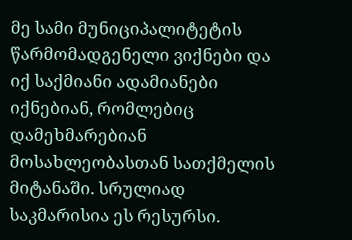მე სამი მუნიციპალიტეტის წარმომადგენელი ვიქნები და იქ საქმიანი ადამიანები იქნებიან, რომლებიც დამეხმარებიან მოსახლეობასთან სათქმელის მიტანაში. სრულიად საკმარისია ეს რესურსი.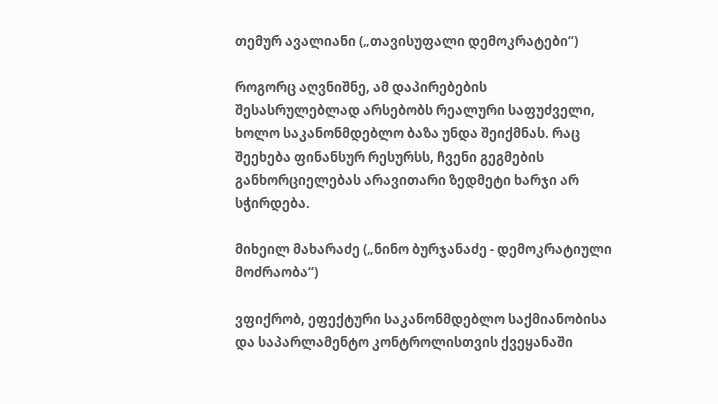თემურ ავალიანი („თავისუფალი დემოკრატები“)

როგორც აღვნიშნე, ამ დაპირებების შესასრულებლად არსებობს რეალური საფუძველი, ხოლო საკანონმდებლო ბაზა უნდა შეიქმნას. რაც შეეხება ფინანსურ რესურსს, ჩვენი გეგმების განხორციელებას არავითარი ზედმეტი ხარჯი არ სჭირდება.

მიხეილ მახარაძე („ნინო ბურჯანაძე - დემოკრატიული მოძრაობა“)

ვფიქრობ, ეფექტური საკანონმდებლო საქმიანობისა და საპარლამენტო კონტროლისთვის ქვეყანაში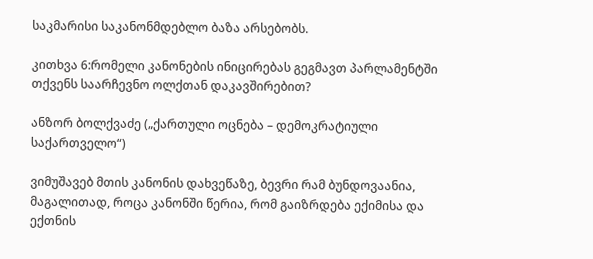საკმარისი საკანონმდებლო ბაზა არსებობს.

კითხვა 6:რომელი კანონების ინიცირებას გეგმავთ პარლამენტში თქვენს საარჩევნო ოლქთან დაკავშირებით?

ანზორ ბოლქვაძე („ქართული ოცნება – დემოკრატიული საქართველო“)

ვიმუშავებ მთის კანონის დახვეწაზე, ბევრი რამ ბუნდოვაანია, მაგალითად, როცა კანონში წერია, რომ გაიზრდება ექიმისა და ექთნის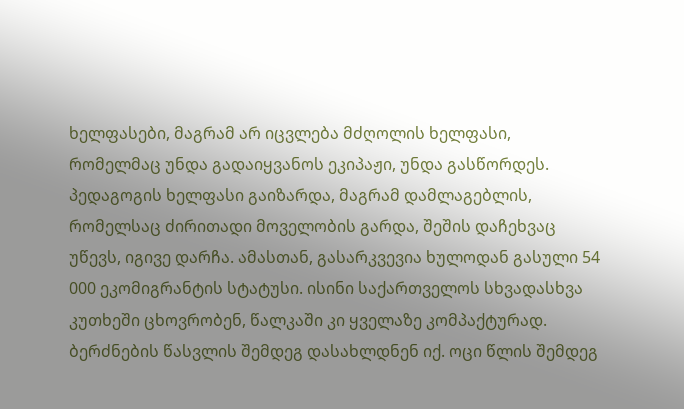ხელფასები, მაგრამ არ იცვლება მძღოლის ხელფასი, რომელმაც უნდა გადაიყვანოს ეკიპაჟი, უნდა გასწორდეს. პედაგოგის ხელფასი გაიზარდა, მაგრამ დამლაგებლის, რომელსაც ძირითადი მოველობის გარდა, შეშის დაჩეხვაც უწევს, იგივე დარჩა. ამასთან, გასარკვევია ხულოდან გასული 54 000 ეკომიგრანტის სტატუსი. ისინი საქართველოს სხვადასხვა კუთხეში ცხოვრობენ, წალკაში კი ყველაზე კომპაქტურად. ბერძნების წასვლის შემდეგ დასახლდნენ იქ. ოცი წლის შემდეგ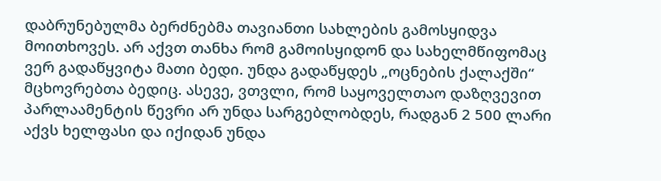დაბრუნებულმა ბერძნებმა თავიანთი სახლების გამოსყიდვა მოითხოვეს. არ აქვთ თანხა რომ გამოისყიდონ და სახელმწიფომაც ვერ გადაწყვიტა მათი ბედი. უნდა გადაწყდეს „ოცნების ქალაქში“ მცხოვრებთა ბედიც. ასევე, ვთვლი, რომ საყოველთაო დაზღვევით პარლაამენტის წევრი არ უნდა სარგებლობდეს, რადგან 2 500 ლარი აქვს ხელფასი და იქიდან უნდა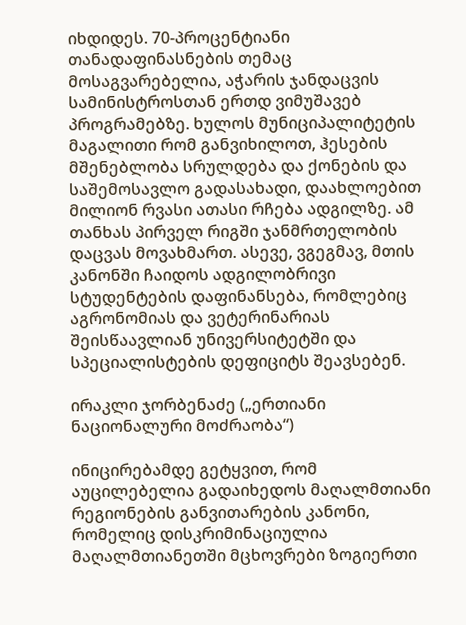იხდიდეს. 70-პროცენტიანი თანადაფინასნების თემაც მოსაგვარებელია, აჭარის ჯანდაცვის სამინისტროსთან ერთდ ვიმუშავებ პროგრამებზე. ხულოს მუნიციპალიტეტის მაგალითი რომ განვიხილოთ, ჰესების მშენებლობა სრულდება და ქონების და საშემოსავლო გადასახადი, დაახლოებით მილიონ რვასი ათასი რჩება ადგილზე. ამ თანხას პირველ რიგში ჯანმრთელობის დაცვას მოვახმართ. ასევე, ვგეგმავ, მთის კანონში ჩაიდოს ადგილობრივი სტუდენტების დაფინანსება, რომლებიც აგრონომიას და ვეტერინარიას შეისწაავლიან უნივერსიტეტში და სპეციალისტების დეფიციტს შეავსებენ.

ირაკლი ჯორბენაძე („ერთიანი ნაციონალური მოძრაობა“)

ინიცირებამდე გეტყვით, რომ აუცილებელია გადაიხედოს მაღალმთიანი რეგიონების განვითარების კანონი, რომელიც დისკრიმინაციულია მაღალმთიანეთში მცხოვრები ზოგიერთი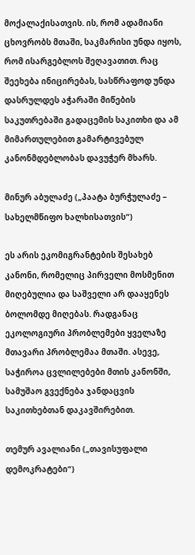მოქალაქისათვის. ის, რომ ადამიანი ცხოვრობს მთაში, საკმარისი უნდა იყოს, რომ ისარგებლოს შეღავათით. რაც შეეხება ინიცირებას, სასწრაფოდ უნდა დასრულდეს აჭარაში მიწების საკუთრებაში გადაცემის საკითხი და ამ მიმართულებით გამარტივებულ კანონმდებლობას დავუჭერ მხარს.

მინურ აბულაძე („პაატა ბურჭულაძე – სახელმწიფო ხალხისათვის“)

ეს არის ეკომიგრანტების შესახებ კანონი, რომელიც პირველი მოსმენით მიღებულია და საშველი არ დააყენეს ბოლომდე მიღებას. რადგანაც ეკოლოგიური პრობლემები ყველაზე მთავარი პრობლემაა მთაში. ასევე, საჭიროა ცვლილებები მთის კანონში, სამუშაო გვექნება ჯანდაცვის საკითხებთან დაკავშირებით.

თემურ ავალიანი („თავისუფალი დემოკრატები“)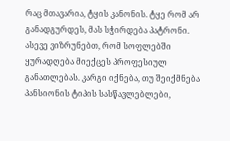რაც მთავარია, ტყის კანონის. ტყე რომ არ განადგურდეს, მას სჭირდება პატრონი. ასევე ვიზრუნებთ, რომ სოფლებში ყურადღება მიექცეს პროფესიულ განათლებას. კარგი იქნება, თუ შეიქმნება პანსიონის ტიპის სასწავლებლები,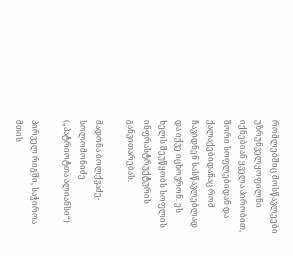რომლებშიც მოსწავლეები უზრუნველყოფილნი იქნებიან ყველა პირობით, შორი სოფლებიდან და ქალაქებიდანაც რომ ჩავიდნენ სასწავლებლად და იქვე იცხოვრონ. ეს ხელს შეუწყობს სოფლის ინფრასტრუქტურის განვითარებას.

მადონა ბოლქვაძე-სოლომონიძე („პატრიოტთა ალიანსი“)

პირველ რიგში, საჭიროა მთის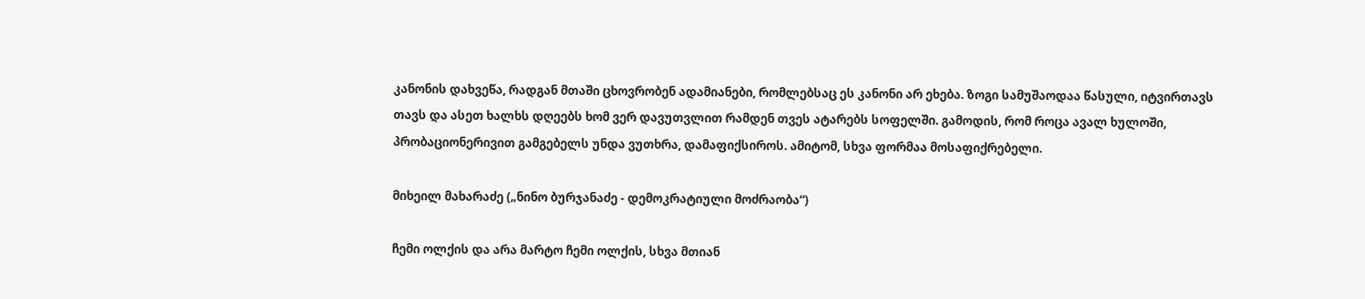კანონის დახვეწა, რადგან მთაში ცხოვრობენ ადამიანები, რომლებსაც ეს კანონი არ ეხება. ზოგი სამუშაოდაა წასული, იტვირთავს თავს და ასეთ ხალხს დღეებს ხომ ვერ დავუთვლით რამდენ თვეს ატარებს სოფელში. გამოდის, რომ როცა ავალ ხულოში, პრობაციონერივით გამგებელს უნდა ვუთხრა, დამაფიქსიროს. ამიტომ, სხვა ფორმაა მოსაფიქრებელი.

მიხეილ მახარაძე („ნინო ბურჯანაძე - დემოკრატიული მოძრაობა“)

ჩემი ოლქის და არა მარტო ჩემი ოლქის, სხვა მთიან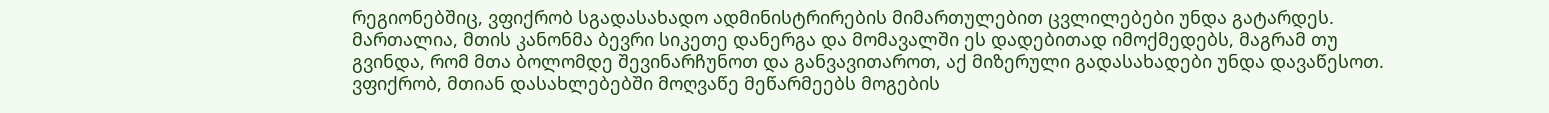რეგიონებშიც, ვფიქრობ სგადასახადო ადმინისტრირების მიმართულებით ცვლილებები უნდა გატარდეს. მართალია, მთის კანონმა ბევრი სიკეთე დანერგა და მომავალში ეს დადებითად იმოქმედებს, მაგრამ თუ გვინდა, რომ მთა ბოლომდე შევინარჩუნოთ და განვავითაროთ, აქ მიზერული გადასახადები უნდა დავაწესოთ. ვფიქრობ, მთიან დასახლებებში მოღვაწე მეწარმეებს მოგების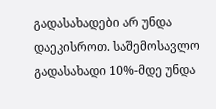გადასახადები არ უნდა დაეკისროთ. საშემოსავლო გადასახადი 10%-მდე უნდა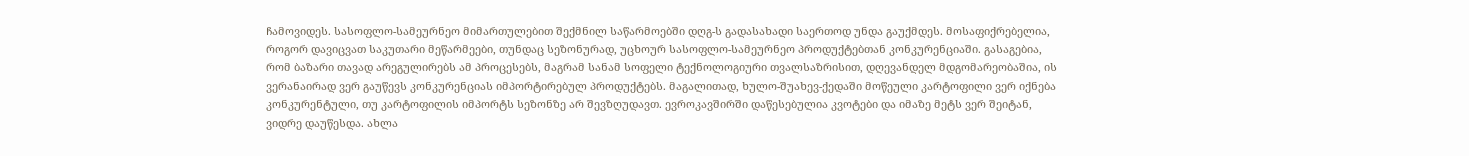ჩამოვიდეს. სასოფლო-სამეურნეო მიმართულებით შექმნილ საწარმოებში დღგ-ს გადასახადი საერთოდ უნდა გაუქმდეს. მოსაფიქრებელია, როგორ დავიცვათ საკუთარი მეწარმეები, თუნდაც სეზონურად, უცხოურ სასოფლო-სამეურნეო პროდუქტებთან კონკურენციაში. გასაგებია, რომ ბაზარი თავად არეგულირებს ამ პროცესებს, მაგრამ სანამ სოფელი ტექნოლოგიური თვალსაზრისით, დღევანდელ მდგომარეობაშია, ის ვერანაირად ვერ გაუწევს კონკურენციას იმპორტირებულ პროდუქტებს. მაგალითად, ხულო-შუახევ-ქედაში მოწეული კარტოფილი ვერ იქნება კონკურენტული, თუ კარტოფილის იმპორტს სეზონზე არ შევზღუდავთ. ევროკავშირში დაწესებულია კვოტები და იმაზე მეტს ვერ შეიტან, ვიდრე დაუწესდა. ახლა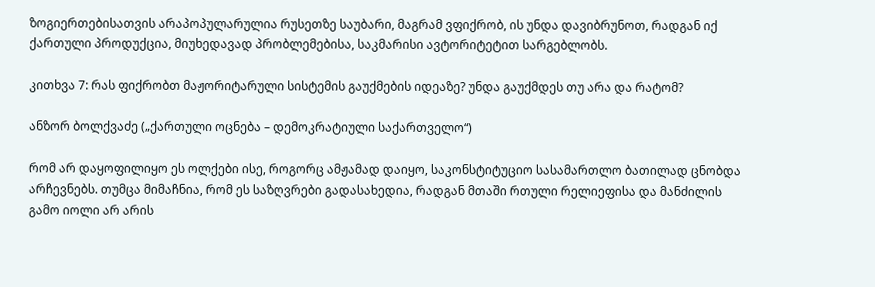ზოგიერთებისათვის არაპოპულარულია რუსეთზე საუბარი, მაგრამ ვფიქრობ, ის უნდა დავიბრუნოთ, რადგან იქ ქართული პროდუქცია, მიუხედავად პრობლემებისა, საკმარისი ავტორიტეტით სარგებლობს.

კითხვა 7: რას ფიქრობთ მაჟორიტარული სისტემის გაუქმების იდეაზე? უნდა გაუქმდეს თუ არა და რატომ?

ანზორ ბოლქვაძე („ქართული ოცნება – დემოკრატიული საქართველო“)

რომ არ დაყოფილიყო ეს ოლქები ისე, როგორც ამჟამად დაიყო, საკონსტიტუციო სასამართლო ბათილად ცნობდა არჩევნებს. თუმცა მიმაჩნია, რომ ეს საზღვრები გადასახედია, რადგან მთაში რთული რელიეფისა და მანძილის გამო იოლი არ არის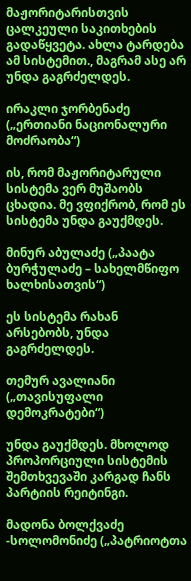მაჟორიტარისთვის ცალკეული საკითხების გადაწყვეტა. ახლა ტარდება ამ სისტემით., მაგრამ ასე არ უნდა გაგრძელდეს.

ირაკლი ჯორბენაძე („ერთიანი ნაციონალური მოძრაობა“)

ის, რომ მაჟორიტარული სისტემა ვერ მუშაობს ცხადია. მე ვფიქრობ, რომ ეს სისტემა უნდა გაუქმდეს.

მინურ აბულაძე („პაატა ბურჭულაძე – სახელმწიფო ხალხისათვის“)

ეს სისტემა რახან არსებობს, უნდა გაგრძელდეს.

თემურ ავალიანი („თავისუფალი დემოკრატები“)

უნდა გაუქმდეს. მხოლოდ პროპორციული სისტემის შემთხვევაში კარგად ჩანს პარტიის რეიტინგი.

მადონა ბოლქვაძე -სოლომონიძე („პატრიოტთა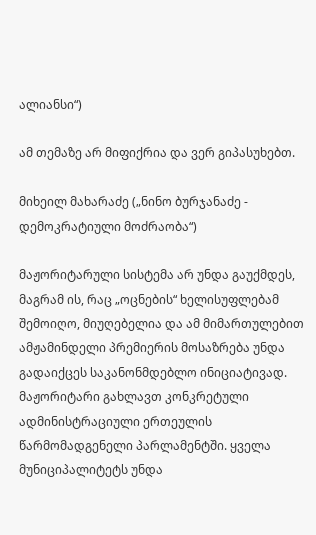ალიანსი“)

ამ თემაზე არ მიფიქრია და ვერ გიპასუხებთ.

მიხეილ მახარაძე („ნინო ბურჯანაძე - დემოკრატიული მოძრაობა“)

მაჟორიტარული სისტემა არ უნდა გაუქმდეს, მაგრამ ის, რაც „ოცნების“ ხელისუფლებამ შემოიღო, მიუღებელია და ამ მიმართულებით ამჟამინდელი პრემიერის მოსაზრება უნდა გადაიქცეს საკანონმდებლო ინიციატივად. მაჟორიტარი გახლავთ კონკრეტული ადმინისტრაციული ერთეულის წარმომადგენელი პარლამენტში. ყველა მუნიციპალიტეტს უნდა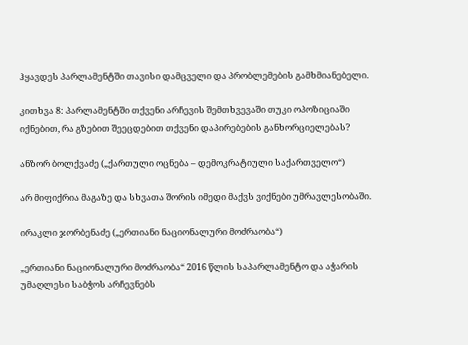ჰყავდეს პარლამენტში თავისი დამცველი და პრობლემების გამხმიანებელი.

კითხვა 8: პარლამენტში თქვენი არჩევის შემთხვევაში თუკი ოპოზიციაში იქნებით, რა გზებით შეეცდებით თქვენი დაპირებების განხორციელებას?

ანზორ ბოლქვაძე („ქართული ოცნება – დემოკრატიული საქართველო“)

არ მიფიქრია მაგაზე და სხვათა შორის იმედი მაქვს ვიქნები უმრავლესობაში.

ირაკლი ჯორბენაძე („ერთიანი ნაციონალური მოძრაობა“)

„ერთიანი ნაციონალური მოძრაობა“ 2016 წლის საპარლამენტო და აჭარის უმაღლესი საბჭოს არჩევნებს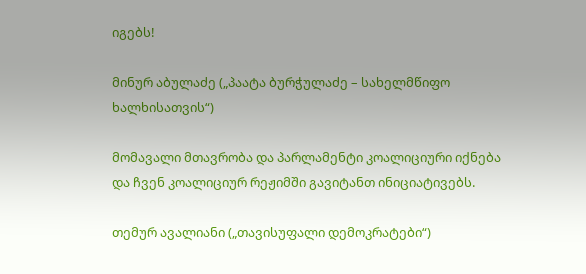იგებს!

მინურ აბულაძე („პაატა ბურჭულაძე – სახელმწიფო ხალხისათვის“)

მომავალი მთავრობა და პარლამენტი კოალიციური იქნება და ჩვენ კოალიციურ რეჟიმში გავიტანთ ინიციატივებს.

თემურ ავალიანი („თავისუფალი დემოკრატები“)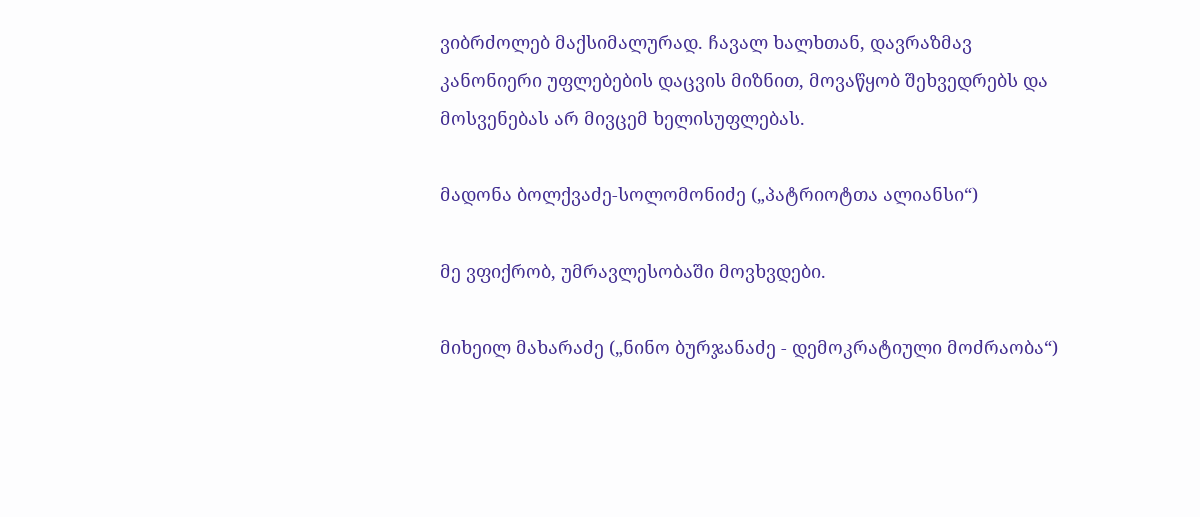ვიბრძოლებ მაქსიმალურად. ჩავალ ხალხთან, დავრაზმავ კანონიერი უფლებების დაცვის მიზნით, მოვაწყობ შეხვედრებს და მოსვენებას არ მივცემ ხელისუფლებას.

მადონა ბოლქვაძე-სოლომონიძე („პატრიოტთა ალიანსი“)

მე ვფიქრობ, უმრავლესობაში მოვხვდები.

მიხეილ მახარაძე („ნინო ბურჯანაძე - დემოკრატიული მოძრაობა“)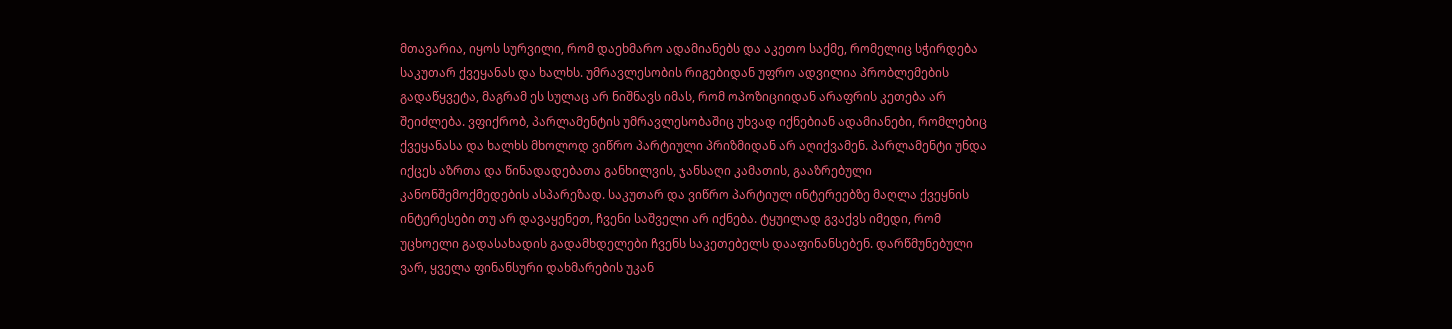მთავარია, იყოს სურვილი, რომ დაეხმარო ადამიანებს და აკეთო საქმე, რომელიც სჭირდება საკუთარ ქვეყანას და ხალხს. უმრავლესობის რიგებიდან უფრო ადვილია პრობლემების გადაწყვეტა, მაგრამ ეს სულაც არ ნიშნავს იმას, რომ ოპოზიციიდან არაფრის კეთება არ შეიძლება. ვფიქრობ, პარლამენტის უმრავლესობაშიც უხვად იქნებიან ადამიანები, რომლებიც ქვეყანასა და ხალხს მხოლოდ ვიწრო პარტიული პრიზმიდან არ აღიქვამენ. პარლამენტი უნდა იქცეს აზრთა და წინადადებათა განხილვის, ჯანსაღი კამათის, გააზრებული კანონშემოქმედების ასპარეზად. საკუთარ და ვიწრო პარტიულ ინტერეებზე მაღლა ქვეყნის ინტერესები თუ არ დავაყენეთ, ჩვენი საშველი არ იქნება. ტყუილად გვაქვს იმედი, რომ უცხოელი გადასახადის გადამხდელები ჩვენს საკეთებელს დააფინანსებენ. დარწმუნებული ვარ, ყველა ფინანსური დახმარების უკან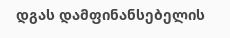დგას დამფინანსებელის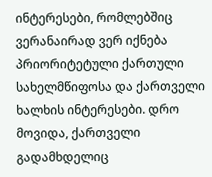ინტერესები, რომლებშიც ვერანაირად ვერ იქნება პრიორიტეტული ქართული სახელმწიფოსა და ქართველი ხალხის ინტერესები. დრო მოვიდა, ქართველი გადამხდელიც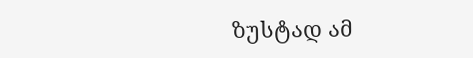ზუსტად ამ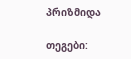პრიზმიდა

თეგები: